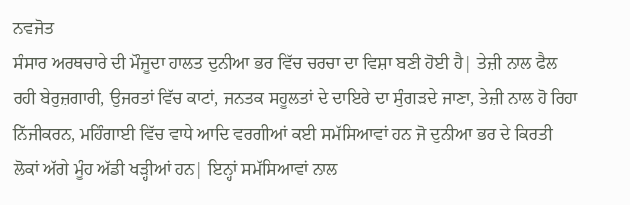ਨਵਜੋਤ
ਸੰਸਾਰ ਅਰਥਚਾਰੇ ਦੀ ਮੌਜੂਦਾ ਹਾਲਤ ਦੁਨੀਆ ਭਰ ਵਿੱਚ ਚਰਚਾ ਦਾ ਵਿਸ਼ਾ ਬਣੀ ਹੋਈ ਹੈ| ਤੇਜ਼ੀ ਨਾਲ ਫੈਲ ਰਹੀ ਬੇਰੁਜ਼ਗਾਰੀ, ਉਜਰਤਾਂ ਵਿੱਚ ਕਾਟਾਂ, ਜਨਤਕ ਸਹੂਲਤਾਂ ਦੇ ਦਾਇਰੇ ਦਾ ਸੁੰਗੜਦੇ ਜਾਣਾ, ਤੇਜ਼ੀ ਨਾਲ ਹੋ ਰਿਹਾ ਨਿੱਜੀਕਰਨ, ਮਹਿੰਗਾਈ ਵਿੱਚ ਵਾਧੇ ਆਦਿ ਵਰਗੀਆਂ ਕਈ ਸਮੱਸਿਆਵਾਂ ਹਨ ਜੋ ਦੁਨੀਆ ਭਰ ਦੇ ਕਿਰਤੀ ਲੋਕਾਂ ਅੱਗੇ ਮੂੰਹ ਅੱਡੀ ਖੜ੍ਹੀਆਂ ਹਨ| ਇਨ੍ਹਾਂ ਸਮੱਸਿਆਵਾਂ ਨਾਲ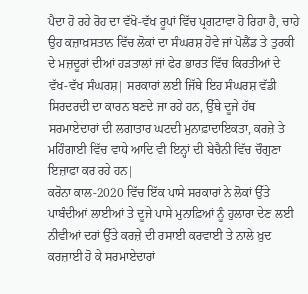ਪੈਦਾ ਹੋ ਰਹੇ ਰੋਹ ਦਾ ਵੱਖੋ-ਵੱਖ ਰੂਪਾਂ ਵਿੱਚ ਪ੍ਰਗਟਾਵਾ ਹੋ ਰਿਹਾ ਹੈ, ਚਾਹੇ ਉਹ ਕਜ਼ਾਖ਼ਸਤਾਨ ਵਿੱਚ ਲੋਕਾਂ ਦਾ ਸੰਘਰਸ਼ ਹੋਵੇ ਜਾਂ ਪੋਲੈਂਡ ਤੇ ਤੁਰਕੀ ਦੇ ਮਜ਼ਦੂਰਾਂ ਦੀਆਂ ਹੜਤਾਲਾਂ ਜਾਂ ਫੇਰ ਭਾਰਤ ਵਿੱਚ ਕਿਰਤੀਆਂ ਦੇ ਵੱਖ-ਵੱਖ ਸੰਘਰਸ਼| ਸਰਕਾਰਾਂ ਲਈ ਜਿੱਥੇ ਇਹ ਸੰਘਰਸ਼ ਵੱਡੀ ਸਿਰਦਰਦੀ ਦਾ ਕਾਰਨ ਬਣਦੇ ਜਾ ਰਹੇ ਹਨ, ਉੱਥੇ ਦੂਜੇ ਹੱਥ ਸਰਮਾਏਦਾਰਾਂ ਦੀ ਲਗਾਤਾਰ ਘਟਦੀ ਮੁਨਾਫ਼ਾਦਾਇਕਤਾ, ਕਰਜ਼ੇ ਤੇ ਮਹਿੰਗਾਈ ਵਿੱਚ ਵਾਧੇ ਆਦਿ ਵੀ ਇਨ੍ਹਾਂ ਦੀ ਬੇਚੈਨੀ ਵਿੱਚ ਚੌਗੁਣਾ ਇਜ਼ਾਫਾ ਕਰ ਰਹੇ ਹਨ|
ਕਰੋਨਾ ਕਾਲ-2020 ਵਿੱਚ ਇੱਕ ਪਾਸੇ ਸਰਕਾਰਾਂ ਨੇ ਲੋਕਾਂ ਉੱਤੇ ਪਾਬੰਦੀਆਂ ਲਾਈਆਂ ਤੇ ਦੂਜੇ ਪਾਸੇ ਮੁਨਾਫ਼ਿਆਂ ਨੂੰ ਹੁਲਾਰਾ ਦੇਣ ਲਈ ਨੀਵੀਆਂ ਦਰਾਂ ਉੱਤੇ ਕਰਜ਼ੇ ਦੀ ਰਸਾਈ ਕਰਵਾਈ ਤੇ ਨਾਲੇ ਖ਼ੁਦ ਕਰਜ਼ਾਈ ਹੋ ਕੇ ਸਰਮਾਏਦਾਰਾਂ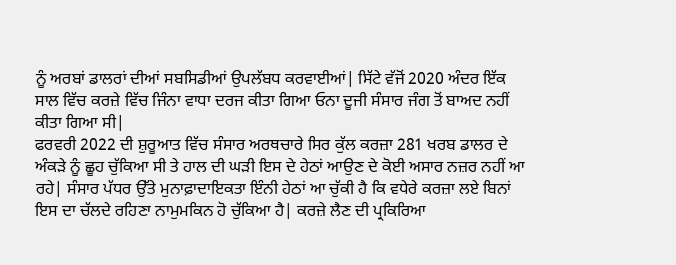ਨੂੰ ਅਰਬਾਂ ਡਾਲਰਾਂ ਦੀਆਂ ਸਬਸਿਡੀਆਂ ਉਪਲੱਬਧ ਕਰਵਾਈਆਂ| ਸਿੱਟੇ ਵੱਜੋਂ 2020 ਅੰਦਰ ਇੱਕ ਸਾਲ ਵਿੱਚ ਕਰਜ਼ੇ ਵਿੱਚ ਜਿੰਨਾ ਵਾਧਾ ਦਰਜ ਕੀਤਾ ਗਿਆ ਓਨਾ ਦੂਜੀ ਸੰਸਾਰ ਜੰਗ ਤੋਂ ਬਾਅਦ ਨਹੀਂ ਕੀਤਾ ਗਿਆ ਸੀ|
ਫਰਵਰੀ 2022 ਦੀ ਸ਼ੁਰੂਆਤ ਵਿੱਚ ਸੰਸਾਰ ਅਰਥਚਾਰੇ ਸਿਰ ਕੁੱਲ ਕਰਜ਼ਾ 281 ਖਰਬ ਡਾਲਰ ਦੇ ਅੰਕੜੇ ਨੂੰ ਛੂਹ ਚੁੱਕਿਆ ਸੀ ਤੇ ਹਾਲ ਦੀ ਘੜੀ ਇਸ ਦੇ ਹੇਠਾਂ ਆਉਣ ਦੇ ਕੋਈ ਅਸਾਰ ਨਜ਼ਰ ਨਹੀਂ ਆ ਰਹੇ| ਸੰਸਾਰ ਪੱਧਰ ਉੱਤੇ ਮੁਨਾਫ਼ਾਦਾਇਕਤਾ ਇੰਨੀ ਹੇਠਾਂ ਆ ਚੁੱਕੀ ਹੈ ਕਿ ਵਧੇਰੇ ਕਰਜ਼ਾ ਲਏ ਬਿਨਾਂ ਇਸ ਦਾ ਚੱਲਦੇ ਰਹਿਣਾ ਨਾਮੁਮਕਿਨ ਹੋ ਚੁੱਕਿਆ ਹੈ| ਕਰਜ਼ੇ ਲੈਣ ਦੀ ਪ੍ਰਕਿਰਿਆ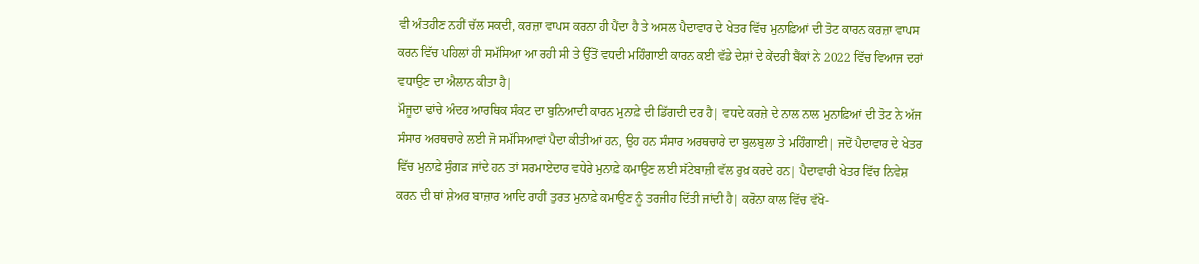ਵੀ ਅੰਤਹੀਣ ਨਹੀਂ ਚੱਲ ਸਕਦੀ, ਕਰਜ਼ਾ ਵਾਪਸ ਕਰਨਾ ਹੀ ਪੈਂਦਾ ਹੈ ਤੇ ਅਸਲ ਪੈਦਾਵਾਰ ਦੇ ਖੇਤਰ ਵਿੱਚ ਮੁਨਾਫ਼ਿਆਂ ਦੀ ਤੋਟ ਕਾਰਨ ਕਰਜ਼ਾ ਵਾਪਸ ਕਰਨ ਵਿੱਚ ਪਹਿਲਾਂ ਹੀ ਸਮੱਸਿਆ ਆ ਰਹੀ ਸੀ ਤੇ ਉੱਤੋਂ ਵਧਦੀ ਮਹਿੰਗਾਈ ਕਾਰਨ ਕਈ ਵੱਡੇ ਦੇਸ਼ਾਂ ਦੇ ਕੇਂਦਰੀ ਬੈਂਕਾਂ ਨੇ 2022 ਵਿੱਚ ਵਿਆਜ ਦਰਾਂ ਵਧਾਉਣ ਦਾ ਐਲਾਨ ਕੀਤਾ ਹੈ|
ਮੌਜੂਦਾ ਢਾਂਚੇ ਅੰਦਰ ਆਰਥਿਕ ਸੰਕਟ ਦਾ ਬੁਨਿਆਦੀ ਕਾਰਨ ਮੁਨਾਫ਼ੇ ਦੀ ਡਿੱਗਦੀ ਦਰ ਹੈ| ਵਧਦੇ ਕਰਜ਼ੇ ਦੇ ਨਾਲ ਨਾਲ ਮੁਨਾਫ਼ਿਆਂ ਦੀ ਤੋਟ ਨੇ ਅੱਜ ਸੰਸਾਰ ਅਰਥਚਾਰੇ ਲਈ ਜੋ ਸਮੱਸਿਆਵਾਂ ਪੈਦਾ ਕੀਤੀਆਂ ਹਨ, ਉਹ ਹਨ ਸੰਸਾਰ ਅਰਥਚਾਰੇ ਦਾ ਬੁਲਬੁਲਾ ਤੇ ਮਹਿੰਗਾਈ| ਜਦੋਂ ਪੈਦਾਵਾਰ ਦੇ ਖੇਤਰ ਵਿੱਚ ਮੁਨਾਫ਼ੇ ਸੁੰਗੜ ਜਾਂਦੇ ਹਨ ਤਾਂ ਸਰਮਾਏਦਾਰ ਵਧੇਰੇ ਮੁਨਾਫ਼ੇ ਕਮਾਉਣ ਲਈ ਸੱਟੇਬਾਜ਼ੀ ਵੱਲ ਰੁਖ਼ ਕਰਦੇ ਹਨ| ਪੈਦਾਵਾਰੀ ਖੇਤਰ ਵਿੱਚ ਨਿਵੇਸ਼ ਕਰਨ ਦੀ ਥਾਂ ਸ਼ੇਅਰ ਬਾਜ਼ਾਰ ਆਦਿ ਰਾਹੀਂ ਤੁਰਤ ਮੁਨਾਫ਼ੇ ਕਮਾਉਣ ਨੂੰ ਤਰਜੀਹ ਦਿੱਤੀ ਜਾਂਦੀ ਹੈ| ਕਰੋਨਾ ਕਾਲ ਵਿੱਚ ਵੱਖੋ-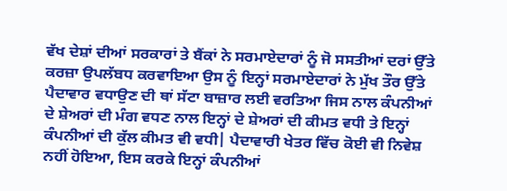ਵੱਖ ਦੇਸ਼ਾਂ ਦੀਆਂ ਸਰਕਾਰਾਂ ਤੇ ਬੈਂਕਾਂ ਨੇ ਸਰਮਾਏਦਾਰਾਂ ਨੂੰ ਜੋ ਸਸਤੀਆਂ ਦਰਾਂ ਉੱਤੇ ਕਰਜ਼ਾ ਉਪਲੱਬਧ ਕਰਵਾਇਆ ਉਸ ਨੂੰ ਇਨ੍ਹਾਂ ਸਰਮਾਏਦਾਰਾਂ ਨੇ ਮੁੱਖ ਤੌਰ ਉੱਤੇ ਪੈਦਾਵਾਰ ਵਧਾਉਣ ਦੀ ਥਾਂ ਸੱਟਾ ਬਾਜ਼ਾਰ ਲਈ ਵਰਤਿਆ ਜਿਸ ਨਾਲ ਕੰਪਨੀਆਂ ਦੇ ਸ਼ੇਅਰਾਂ ਦੀ ਮੰਗ ਵਧਣ ਨਾਲ ਇਨ੍ਹਾਂ ਦੇ ਸ਼ੇਅਰਾਂ ਦੀ ਕੀਮਤ ਵਧੀ ਤੇ ਇਨ੍ਹਾਂ ਕੰਪਨੀਆਂ ਦੀ ਕੁੱਲ ਕੀਮਤ ਵੀ ਵਧੀ| ਪੈਦਾਵਾਰੀ ਖੇਤਰ ਵਿੱਚ ਕੋਈ ਵੀ ਨਿਵੇਸ਼ ਨਹੀਂ ਹੋਇਆ, ਇਸ ਕਰਕੇ ਇਨ੍ਹਾਂ ਕੰਪਨੀਆਂ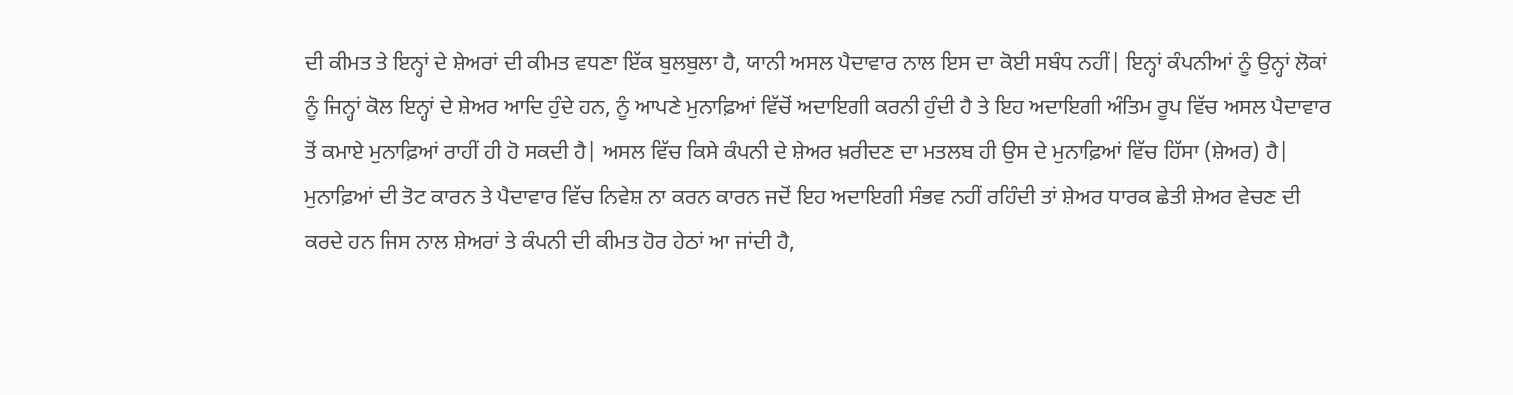ਦੀ ਕੀਮਤ ਤੇ ਇਨ੍ਹਾਂ ਦੇ ਸ਼ੇਅਰਾਂ ਦੀ ਕੀਮਤ ਵਧਣਾ ਇੱਕ ਬੁਲਬੁਲਾ ਹੈ, ਯਾਨੀ ਅਸਲ ਪੈਦਾਵਾਰ ਨਾਲ ਇਸ ਦਾ ਕੋਈ ਸਬੰਧ ਨਹੀਂ| ਇਨ੍ਹਾਂ ਕੰਪਨੀਆਂ ਨੂੰ ਉਨ੍ਹਾਂ ਲੋਕਾਂ ਨੂੰ ਜਿਨ੍ਹਾਂ ਕੋਲ ਇਨ੍ਹਾਂ ਦੇ ਸ਼ੇਅਰ ਆਦਿ ਹੁੰਦੇ ਹਨ, ਨੂੰ ਆਪਣੇ ਮੁਨਾਫ਼ਿਆਂ ਵਿੱਚੋਂ ਅਦਾਇਗੀ ਕਰਨੀ ਹੁੰਦੀ ਹੈ ਤੇ ਇਹ ਅਦਾਇਗੀ ਅੰਤਿਮ ਰੂਪ ਵਿੱਚ ਅਸਲ ਪੈਦਾਵਾਰ ਤੋਂ ਕਮਾਏ ਮੁਨਾਫ਼ਿਆਂ ਰਾਹੀਂ ਹੀ ਹੋ ਸਕਦੀ ਹੈ| ਅਸਲ ਵਿੱਚ ਕਿਸੇ ਕੰਪਨੀ ਦੇ ਸ਼ੇਅਰ ਖ਼ਰੀਦਣ ਦਾ ਮਤਲਬ ਹੀ ਉਸ ਦੇ ਮੁਨਾਫ਼ਿਆਂ ਵਿੱਚ ਹਿੱਸਾ (ਸ਼ੇਅਰ) ਹੈ| ਮੁਨਾਫ਼ਿਆਂ ਦੀ ਤੋਟ ਕਾਰਨ ਤੇ ਪੈਦਾਵਾਰ ਵਿੱਚ ਨਿਵੇਸ਼ ਨਾ ਕਰਨ ਕਾਰਨ ਜਦੋਂ ਇਹ ਅਦਾਇਗੀ ਸੰਭਵ ਨਹੀਂ ਰਹਿੰਦੀ ਤਾਂ ਸ਼ੇਅਰ ਧਾਰਕ ਛੇਤੀ ਸ਼ੇਅਰ ਵੇਚਣ ਦੀ ਕਰਦੇ ਹਨ ਜਿਸ ਨਾਲ ਸ਼ੇਅਰਾਂ ਤੇ ਕੰਪਨੀ ਦੀ ਕੀਮਤ ਹੋਰ ਹੇਠਾਂ ਆ ਜਾਂਦੀ ਹੈ,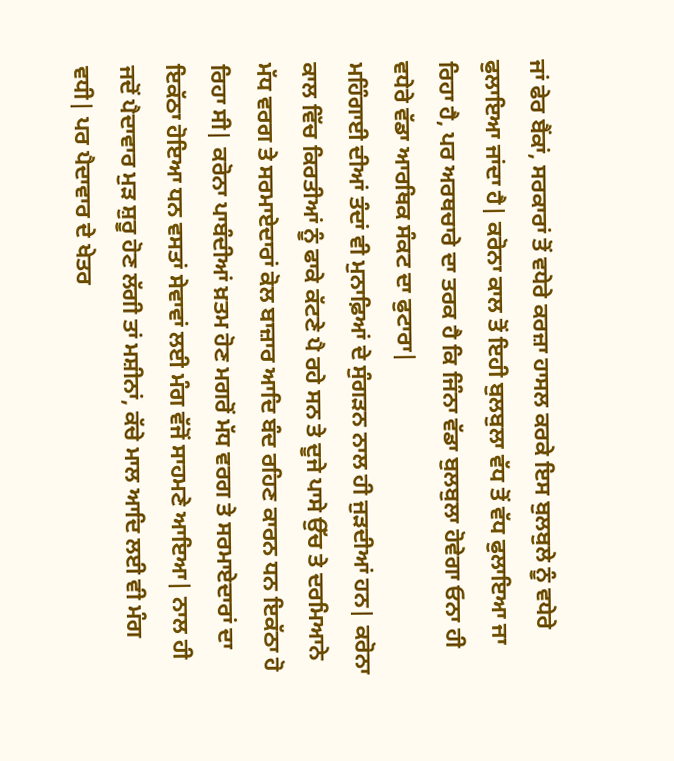ਜਾਂ ਫੇਰ ਬੈਂਕਾਂ, ਸਰਕਾਰਾਂ ਤੋਂ ਵਧੇਰੇ ਕਰਜ਼ਾ ਹਾਸਲ ਕਰਕੇ ਇਸ ਬੁਲਬੁਲੇ ਨੂੰ ਵਧੇਰੇ ਫੁਲਾਇਆ ਜਾਂਦਾ ਹੈ| ਕਰੋਨਾ ਕਾਲ ਤੋਂ ਇਹੀ ਬੁਲਬੁਲਾ ਵੱਧ ਤੋਂ ਵੱਧ ਫੁਲਾਇਆ ਜਾ ਰਿਹਾ ਹੈ, ਪਰ ਅਰਥਚਾਰੇ ਦਾ ਤਰਕ ਹੈ ਕਿ ਜਿੰਨਾ ਵੱਡਾ ਬੁਲਬੁਲਾ ਹੋਵੇਗਾ ਓਨਾ ਹੀ ਵਧੇਰੇ ਵੱਡਾ ਆਰਥਿਕ ਸੰਕਟ ਦਾ ਫੁਟਾਰਾ|
ਮਹਿੰਗਾਈ ਦੀਆਂ ਤੰਦਾਂ ਵੀ ਮੁਨਾਫ਼ਿਆਂ ਦੇ ਸੁੰਗੜਨ ਨਾਲ ਹੀ ਜੁੜਦੀਆਂ ਹਨ| ਕਰੋਨਾ ਕਾਲ ਵਿੱਚ ਕਿਰਤੀਆਂ ਨੂੰ ਫਾਕੇ ਕੱਟਣੇ ਪੈ ਰਹੇ ਸਨ ਤੇ ਦੂਜੇ ਪਾਸੇ ਉੱਚ ਤੇ ਦਰਮਿਆਨੇ ਮੱਧ ਵਰਗ ਤੇ ਸਰਮਾਏਦਾਰਾਂ ਕੋਲ ਬਾਜ਼ਾਰ ਆਦਿ ਬੰਦ ਰਹਿਣ ਕਾਰਨ ਧਨ ਇਕੱਠਾ ਹੋ ਰਿਹਾ ਸੀ| ਕਰੋਨਾ ਪਾਬੰਦੀਆਂ ਖ਼ਤਮ ਹੋਣ ਮਗਰੋਂ ਮੱਧ ਵਰਗ ਤੇ ਸਰਮਾਏਦਾਰਾਂ ਦਾ ਇਕੱਠਾ ਹੋਇਆ ਧਨ ਵਸਤਾਂ ਸੇਵਾਵਾਂ ਲਈ ਮੰਗ ਵੱਜੋਂ ਸਾਹਮਣੇ ਆਇਆ| ਨਾਲ ਹੀ ਜਦੋਂ ਪੈਦਾਵਾਰ ਮੁੜ ਸ਼ੁਰੂ ਹੋਣ ਲੱਗੀ ਤਾਂ ਮਸ਼ੀਨਾਂ, ਕੱਚੇ ਮਾਲ ਆਦਿ ਲਈ ਵੀ ਮੰਗ ਵਧੀ| ਪਰ ਪੈਦਾਵਾਰ ਦੇ ਖੇਤਰ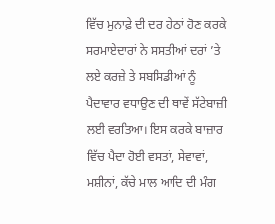ਵਿੱਚ ਮੁਨਾਫ਼ੇ ਦੀ ਦਰ ਹੇਠਾਂ ਹੋਣ ਕਰਕੇ ਸਰਮਾਏਦਾਰਾਂ ਨੇ ਸਸਤੀਆਂ ਦਰਾਂ ’ਤੇ ਲਏ ਕਰਜ਼ੇ ਤੇ ਸਬਸਿਡੀਆਂ ਨੂੰ ਪੈਦਾਵਾਰ ਵਧਾਉਣ ਦੀ ਥਾਵੇਂ ਸੱਟੇਬਾਜ਼ੀ ਲਈ ਵਰਤਿਆ। ਇਸ ਕਰਕੇ ਬਾਜ਼ਾਰ ਵਿੱਚ ਪੈਦਾ ਹੋਈ ਵਸਤਾਂ, ਸੇਵਾਵਾਂ, ਮਸ਼ੀਨਾਂ, ਕੱਚੇ ਮਾਲ ਆਦਿ ਦੀ ਮੰਗ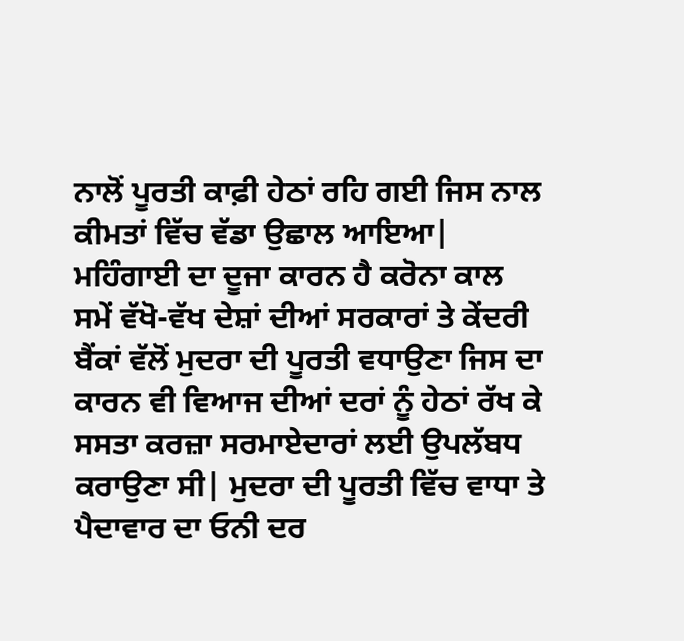ਨਾਲੋਂ ਪੂਰਤੀ ਕਾਫ਼ੀ ਹੇਠਾਂ ਰਹਿ ਗਈ ਜਿਸ ਨਾਲ ਕੀਮਤਾਂ ਵਿੱਚ ਵੱਡਾ ਉਛਾਲ ਆਇਆ| ਮਹਿੰਗਾਈ ਦਾ ਦੂਜਾ ਕਾਰਨ ਹੈ ਕਰੋਨਾ ਕਾਲ ਸਮੇਂ ਵੱਖੋ-ਵੱਖ ਦੇਸ਼ਾਂ ਦੀਆਂ ਸਰਕਾਰਾਂ ਤੇ ਕੇਂਦਰੀ ਬੈਂਕਾਂ ਵੱਲੋਂ ਮੁਦਰਾ ਦੀ ਪੂਰਤੀ ਵਧਾਉਣਾ ਜਿਸ ਦਾ ਕਾਰਨ ਵੀ ਵਿਆਜ ਦੀਆਂ ਦਰਾਂ ਨੂੰ ਹੇਠਾਂ ਰੱਖ ਕੇ ਸਸਤਾ ਕਰਜ਼ਾ ਸਰਮਾਏਦਾਰਾਂ ਲਈ ਉਪਲੱਬਧ ਕਰਾਉਣਾ ਸੀ| ਮੁਦਰਾ ਦੀ ਪੂਰਤੀ ਵਿੱਚ ਵਾਧਾ ਤੇ ਪੈਦਾਵਾਰ ਦਾ ਓਨੀ ਦਰ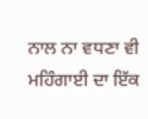ਨਾਲ ਨਾ ਵਧਣਾ ਵੀ ਮਹਿੰਗਾਈ ਦਾ ਇੱਕ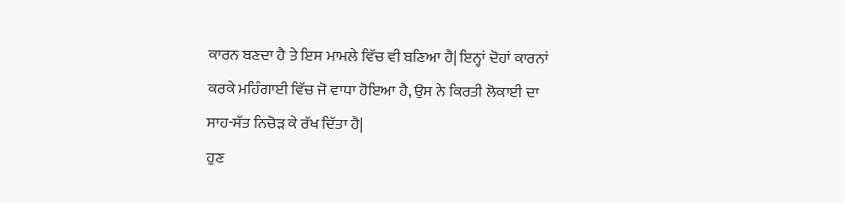ਕਾਰਨ ਬਣਦਾ ਹੈ ਤੇ ਇਸ ਮਾਮਲੇ ਵਿੱਚ ਵੀ ਬਣਿਆ ਹੈ| ਇਨ੍ਹਾਂ ਦੋਹਾਂ ਕਾਰਨਾਂ ਕਰਕੇ ਮਹਿੰਗਾਈ ਵਿੱਚ ਜੋ ਵਾਧਾ ਹੋਇਆ ਹੈ, ਉਸ ਨੇ ਕਿਰਤੀ ਲੋਕਾਈ ਦਾ ਸਾਹ-ਸੱਤ ਨਿਚੋੜ ਕੇ ਰੱਖ ਦਿੱਤਾ ਹੈ|
ਹੁਣ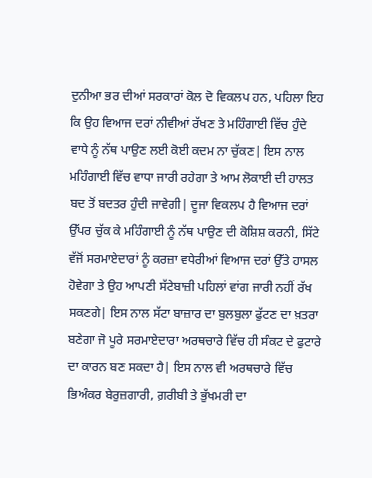ਦੁਨੀਆ ਭਰ ਦੀਆਂ ਸਰਕਾਰਾਂ ਕੋਲ ਦੋ ਵਿਕਲਪ ਹਨ, ਪਹਿਲਾ ਇਹ ਕਿ ਉਹ ਵਿਆਜ ਦਰਾਂ ਨੀਵੀਆਂ ਰੱਖਣ ਤੇ ਮਹਿੰਗਾਈ ਵਿੱਚ ਹੁੰਦੇ ਵਾਧੇ ਨੂੰ ਨੱਥ ਪਾਉਣ ਲਈ ਕੋਈ ਕਦਮ ਨਾ ਚੁੱਕਣ| ਇਸ ਨਾਲ ਮਹਿੰਗਾਈ ਵਿੱਚ ਵਾਧਾ ਜਾਰੀ ਰਹੇਗਾ ਤੇ ਆਮ ਲੋਕਾਈ ਦੀ ਹਾਲਤ ਬਦ ਤੋਂ ਬਦਤਰ ਹੁੰਦੀ ਜਾਵੇਗੀ| ਦੂਜਾ ਵਿਕਲਪ ਹੈ ਵਿਆਜ ਦਰਾਂ ਉੱਪਰ ਚੁੱਕ ਕੇ ਮਹਿੰਗਾਈ ਨੂੰ ਨੱਥ ਪਾਉਣ ਦੀ ਕੋਸ਼ਿਸ਼ ਕਰਨੀ, ਸਿੱਟੇ ਵੱਜੋਂ ਸਰਮਾਏਦਾਰਾਂ ਨੂੰ ਕਰਜ਼ਾ ਵਧੇਰੀਆਂ ਵਿਆਜ ਦਰਾਂ ਉੱਤੇ ਹਾਸਲ ਹੋਵੇਗਾ ਤੇ ਉਹ ਆਪਣੀ ਸੱਟੇਬਾਜ਼ੀ ਪਹਿਲਾਂ ਵਾਂਗ ਜਾਰੀ ਨਹੀਂ ਰੱਖ ਸਕਣਗੇ| ਇਸ ਨਾਲ ਸੱਟਾ ਬਾਜ਼ਾਰ ਦਾ ਬੁਲਬੁਲਾ ਫੁੱਟਣ ਦਾ ਖ਼ਤਰਾ ਬਣੇਗਾ ਜੋ ਪੂਰੇ ਸਰਮਾਏਦਾਰਾ ਅਰਥਚਾਰੇ ਵਿੱਚ ਹੀ ਸੰਕਟ ਦੇ ਫੁਟਾਰੇ ਦਾ ਕਾਰਨ ਬਣ ਸਕਦਾ ਹੈ| ਇਸ ਨਾਲ ਵੀ ਅਰਥਚਾਰੇ ਵਿੱਚ ਭਿਅੰਕਰ ਬੇਰੁਜ਼ਗਾਰੀ, ਗ਼ਰੀਬੀ ਤੇ ਭੁੱਖਮਰੀ ਦਾ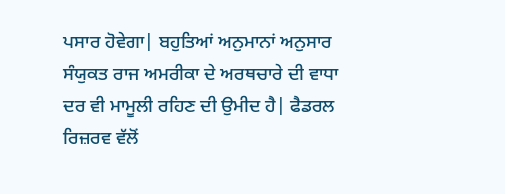ਪਸਾਰ ਹੋਵੇਗਾ| ਬਹੁਤਿਆਂ ਅਨੁਮਾਨਾਂ ਅਨੁਸਾਰ ਸੰਯੁਕਤ ਰਾਜ ਅਮਰੀਕਾ ਦੇ ਅਰਥਚਾਰੇ ਦੀ ਵਾਧਾ ਦਰ ਵੀ ਮਾਮੂਲੀ ਰਹਿਣ ਦੀ ਉਮੀਦ ਹੈ| ਫੈਡਰਲ ਰਿਜ਼ਰਵ ਵੱਲੋਂ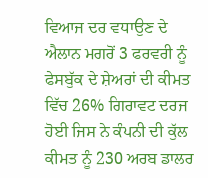ਵਿਆਜ ਦਰ ਵਧਾਉਣ ਦੇ ਐਲਾਨ ਮਗਰੋਂ 3 ਫਰਵਰੀ ਨੂੰ ਫੇਸਬੁੱਕ ਦੇ ਸ਼ੇਅਰਾਂ ਦੀ ਕੀਮਤ ਵਿੱਚ 26% ਗਿਰਾਵਟ ਦਰਜ ਹੋਈ ਜਿਸ ਨੇ ਕੰਪਨੀ ਦੀ ਕੁੱਲ ਕੀਮਤ ਨੂੰ 230 ਅਰਬ ਡਾਲਰ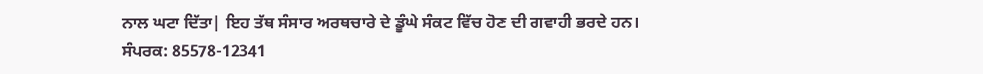ਨਾਲ ਘਟਾ ਦਿੱਤਾ| ਇਹ ਤੱਥ ਸੰਸਾਰ ਅਰਥਚਾਰੇ ਦੇ ਡੂੰਘੇ ਸੰਕਟ ਵਿੱਚ ਹੋਣ ਦੀ ਗਵਾਹੀ ਭਰਦੇ ਹਨ।
ਸੰਪਰਕ: 85578-12341